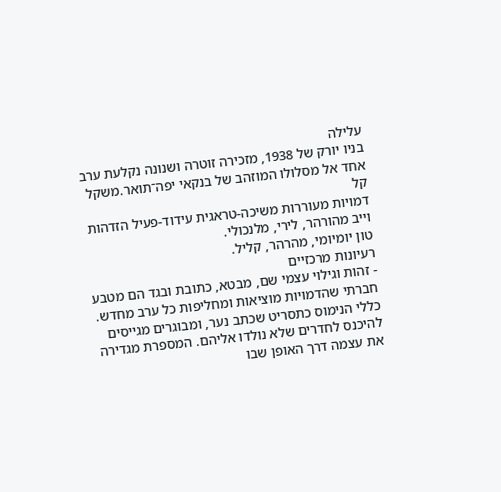עלילה
בניו יורק של 1938, מזכירה זוטרה ושנונה נקלעת ערב אחד אל מסלולו המוזהב של בנקאי יפה־תואר.משקל קל
דמויות מעוררות משיכה-טראגית עידוד-פעיל הזדהות
וייב מהורהר, לירי, מלנכולי.
טון יומיומי, מהרהר, קליל.
רעיונות מרכזיים
- זהות וגילוי עצמי שם, מבטא, כתובת ובגד הם מטבע חברתי שהדמויות מוציאות ומחליפות כל ערב מחדש. כללי הנימוס כתסריט שכתב נער, ומבוגרים מגייסים להיכנס לחדרים שלא נולדו אליהם. המספרת מגדירה את עצמה דרך האופן שבו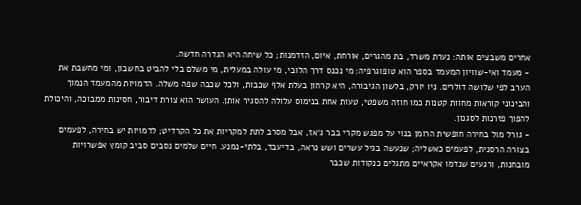אחרים משבצים אותה: נערת משרד, בת מהגרים, אורחת, איום, הזדמנות; כל שיחה היא הגדרה חדשה.
- מעמד ואי-שוויון המעמד בספר הוא טופוגרפיה: מי נכנס דרך הלובי, מי עולה במעלית, מי משלם בלי להביט בחשבון, ומי מחשבת את הערב לפי שלושה דולרים. ניו יורק, בלשון הגיבורה, היא קרחון בעלת אלף שכבות, ולכל שכבה שפה משלה. הדמויות מהמעמד הנמוך והבינוני קוראות מחוות קטנות כמו חוזה משפטי, טעות אחת בנימוס עלולה להסגיר אותן. העושר הוא צורת דיבור, חסינות ממבוכה, והיכולת להפוך פזרנות לסגנון.
- גורל מול בחירה חופשית הרומן בנוי על מפגש מקרי בבר ג׳אז, אבל מסרב לתת למקריות את כל הקרדיט; לדמויות יש בחירה, לפעמים בצורה הרסנית, לפעמים כאשליה; שנעשה בגיל עשרים ושש נראה, בדיעבד, בלתי-נמנע. חיים שלמים נסבים סביב קומץ אפשרויות מובחנות, ורגעים שנדמו אקראיים מתגלים כנקודות שכבר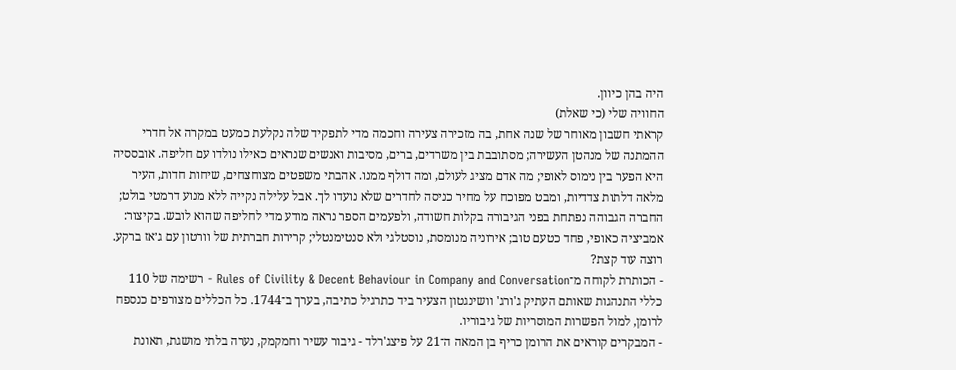היה בהן כיוון.
החוויה שלי (כי שאלת)
קראתי חשבון מאוחר של שנה אחת, בה מזכירה צעירה וחכמה מדי לתפקיד שלה נקלעת כמעט במקרה אל חדרי ההמתנה של מנהטן העשירה; מסתובבת בין משרדים, ברים, מסיבות ואנשים שנראים כאילו נולדו עם חליפה. אובססיה היא הפער בין נימוס לאופי; מה אדם מציג לעולם, ומה דולף ממנו. אהבתי משפטים מצוחצחים, שיחות חדות, העיר מלאה דלתות צדדיות, ומבט מפוכח על מחיר כניסה לחדרים שלא נועדו לך. אבל עלילה נקייה ללא מנוע דרמטי בולט; החברה הגבוהה נפתחת בפני הגיבורה בקלות חשודה, ולפעמים הספר נראה מודע מדי לחליפה שהוא לובש. בקיצור: אמביציה כאופי, פחד כטעם טוב; אירוניה מנומסת, נוסטלגי ולא סנטימנטלי; קרירות חברתית של וורטון עם ג׳אז ברקע.
רוצה עוד קצת?
- הכותרת לקוחה מ־Rules of Civility & Decent Behaviour in Company and Conversation - רשימה של 110 כללי התנהגות שאותם העתיק ג'ורג' וושינגטון הצעיר ביד כתרגיל כתיבה, בערך ב־1744. כל הכללים מצורפים כנספח לרומן, למול הפשרות המוסריות של גיבוריו.
- המבקרים קוראים את הרומן כריף בן המאה ה־21 על פיצג'רלד - גיבור עשיר וחמקמק, נערה בלתי מושגת, תאונת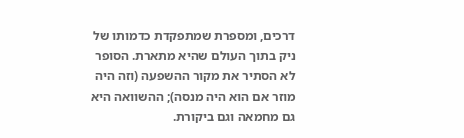דרכים, ומספרת שמתפקדת כדמותו של ניק בתוך העולם שהיא מתארת. הסופר לא הסתיר את מקור ההשפעה (וזה היה מוזר אם הוא היה מנסה); ההשוואה היא גם מחמאה וגם ביקורת.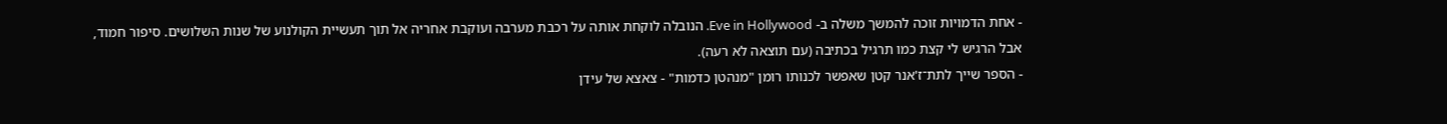- אחת הדמויות זוכה להמשך משלה ב- Eve in Hollywood. הנובלה לוקחת אותה על רכבת מערבה ועוקבת אחריה אל תוך תעשיית הקולנוע של שנות השלושים. סיפור חמוד, אבל הרגיש לי קצת כמו תרגיל בכתיבה (עם תוצאה לא רעה).
- הספר שייך לתת־ז'אנר קטן שאפשר לכנותו רומן "מנהטן כדמות" - צאצא של עידן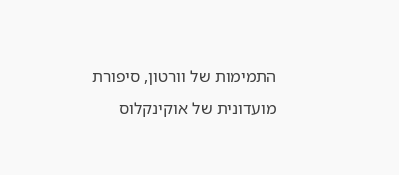התמימות של וורטון, סיפורת מועדונית של אוקינקלוס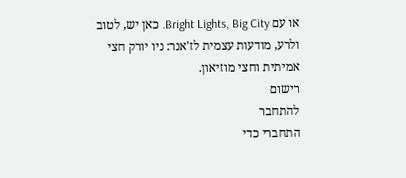או עם Bright Lights, Big City. כאן יש, לטוב ולרע, מודעות עצמית לז'אנר: ניו יורק חצי אמיתית וחצי מוזיאון.
רישום
להתחבר
התחברי כדי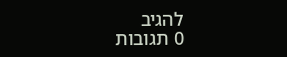להגיב
0 תגובות